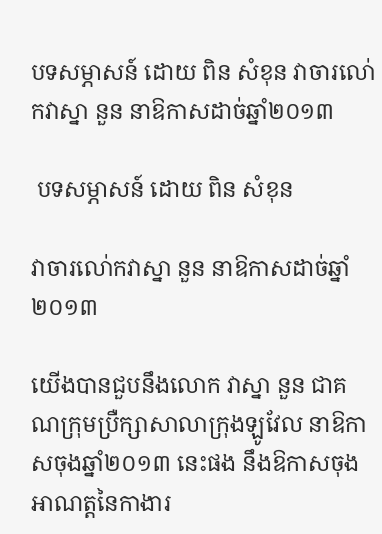បទសម្ភាសន៍ ដោយ ពិន សំខុន វាចារលោ់កវាស្នា នួន នាឱកាសដាច់ឆ្នាំ២០១៣

 បទសម្ភាសន៍ ដោយ ពិន សំខុន

វាចារលោ់កវាស្នា នួន នាឱកាសដាច់ឆ្នាំ២០១៣

យើងបានជួបនឹងលោក វាស្នា នួន ជាគណក្រុមប្រឺក្សាសាលាក្រុងឡូវែល នាឱកាសចុងឆ្នាំ២០១៣ នេះផង នឹងឱកាសចុងអាណត្តនៃកាងារ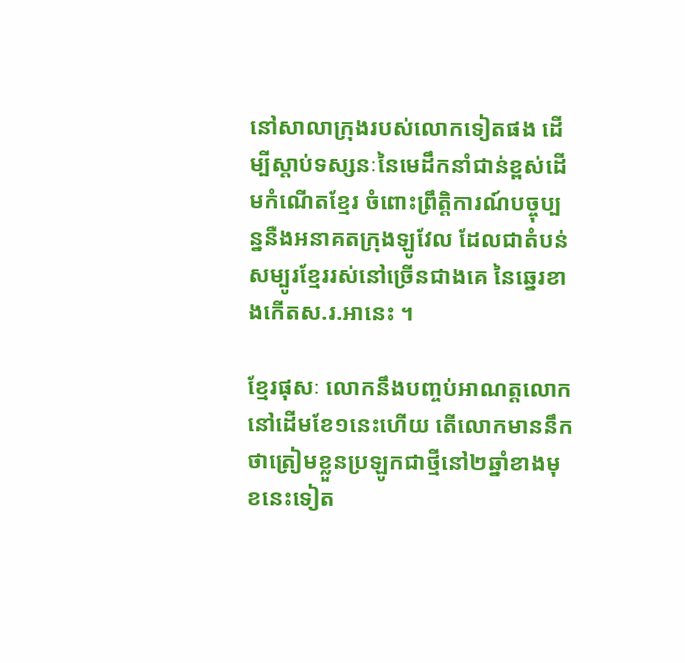នៅសាលាក្រុងរបស់លោកទៀតផង ដើម្បីស្តាប់ទស្សនៈនៃមេដឹកនាំជាន់ខ្ពស់ដើមកំណើតខ្មែរ ចំពោះព្រឹត្តិការណ៍បច្ចុប្បន្ននឺងអនាគតក្រុងឡូវែល ដែលជាតំបន់សម្បូរខ្មែររស់នៅច្រើនជាងគេ នៃឆ្នេរខាងកើតស.រ.អានេះ ។

ខ្មែរផុសៈ លោកនឹងបញ្ចប់អាណត្តលោកនៅដើមខែ១នេះហើយ តើលោកមាននឹកថាត្រៀមខ្លួនប្រឡូកជាថ្មីនៅ២ឆ្នាំខាងមុខនេះទៀត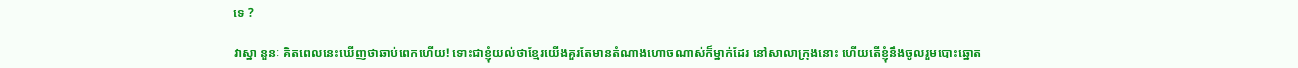ទេ ?

វាស្នា នួនៈ គិតពេលនេះឃើញថាឆាប់ពេកហើយ! ទោះជាខ្ញុំយល់ថាខ្មែរយើងគួរតែមានតំណាងហោចណាស់ក៏ម្នាក់ដែរ នៅសាលាក្រុងនោះ ហើយតើខ្ញុំនឹងចូលរួមបោះឆ្នោត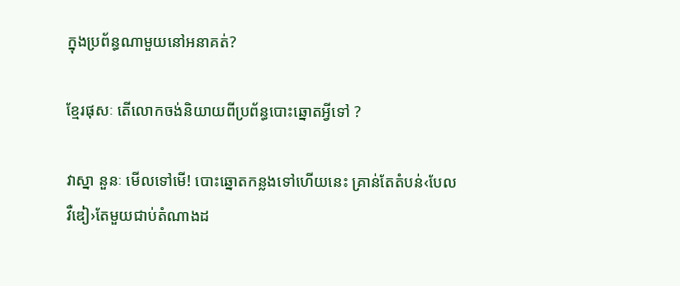ក្នុងប្រព័ន្ធណាមួយនៅអនាគត់?

ខ្មែរផុសៈ តើលោកចង់និយាយពីប្រព័ន្ធបោះឆ្នោតអ្វីទៅ ?

វាស្នា នួនៈ មើលទៅមើ! បោះឆ្នោតកន្លងទៅហើយនេះ គ្រាន់តែតំបន់‹បែលវឺឌៀ›តែមួយជាប់តំណាងដ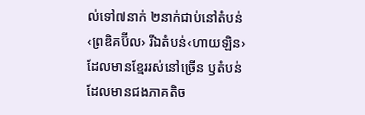ល់ទៅ៧នាក់ ២នាក់ជាប់នៅតំបន់‹ព្រឌិគប៊ីល› រីឯតំបន់‹ហាយឡិន›ដែលមានខ្មែររស់នៅច្រើន ឫតំបន់ដែលមានជងភាគតិច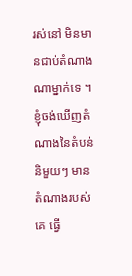រស់នៅ មិនមានជាប់តំណាងណាម្នាក់ទេ ។ ខ្ញុំចង់ឃើញតំណាងនៃតំបន់   និមួយៗ មានតំណាងរបស់គេ ធ្វើ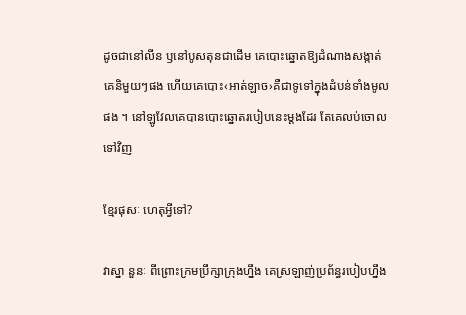ដូចជានៅលីន ឫនៅបូសតុនជាដើម គេបោះឆ្នោតឱ្យដំណាងសង្កាត់គេនិមួយៗផង ហើយគេបោះ‹អាត់ឡាច›គឺជាទូទៅក្នុងដំបន់ទាំងមូលផង ។ នៅឡូវែលគេបានបោះឆ្នោតរបៀបនេះម្តងដែរ តែគេលប់ចោលទៅវិញ

ខ្មែរផុសៈ ហេតុអ្វីទៅ?

វាស្នា នួនៈ ពីព្រោះក្រមប្រឹក្សាក្រុងហ្នឹង គេស្រឡាញ់ប្រព័ន្ធរបៀបហ្នឹង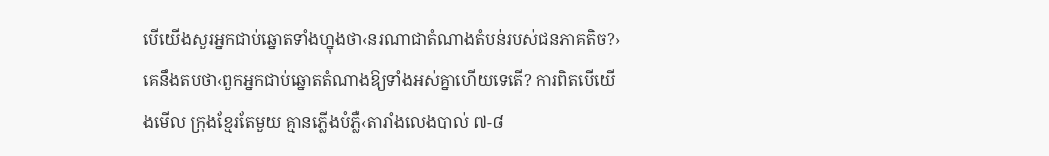បើយើងសួរអ្នកជាប់ឆ្នោតទាំងហ្នុងថា‹នរណាជាតំណាងតំបន់របស់ជនភាគតិច?› គេនឹងតបថា‹ពួកអ្នកជាប់ឆ្នោតតំណាងឱ្យទាំងអស់គ្នាហើយទេតើ? ការពិតបើយើងមើល ក្រុងខ្មែរតែមួយ គ្មានភ្លើងបំភ្លឺ‹តារាំងលេងបាល់ ៧-៨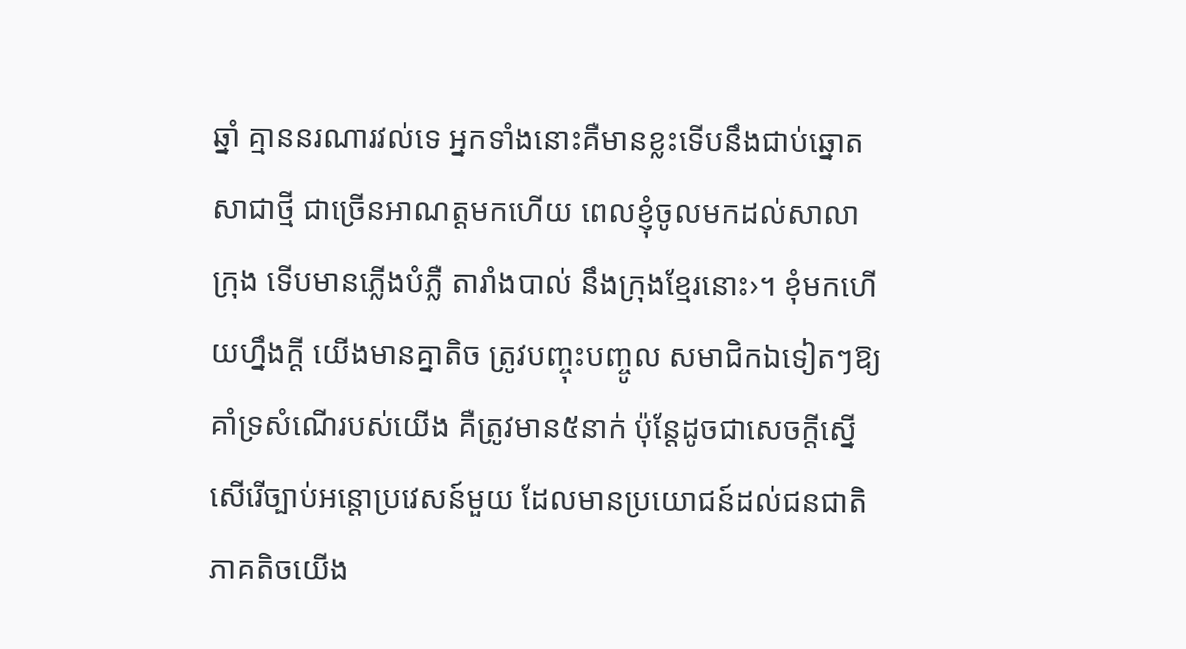ឆ្នាំ គ្មាននរណារវល់ទេ អ្នកទាំងនោះគឺមានខ្លះទើបនឹងជាប់ឆ្នោតសាជាថ្មី ជាច្រើនអាណត្តមកហើយ ពេលខ្ញុំចូលមកដល់សាលាក្រុង ទើបមានភ្លើងបំភ្លឺ តារាំងបាល់ នឹងក្រុងខ្មែរនោះ›។ ខុំមកហើយហ្នឹងក្តី យើងមានគ្នាតិច ត្រូវបញ្ចុះបញ្ចូល សមាជិកឯទៀតៗឱ្យគាំទ្រសំណើរបស់យើង គឺត្រូវមាន៥នាក់ ប៉ុន្តែដូចជាសេចក្តីស្នើសើរើច្បាប់អន្តោប្រវេសន៍មួយ ដែលមានប្រយោជន៍ដល់ជនជាតិភាគតិចយើង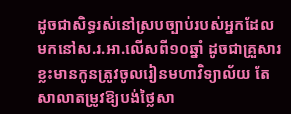ដូចជាសិទ្ធរស់នៅស្របច្បាប់របស់អ្នកដែលមកនៅស.រ.អា.លើសពី១០ឆ្នាំ ដូចជាគ្រួសារខ្លះមានកូនត្រូវចូលរៀនមហាវិទ្យាល័យ តែសាលាតម្រូវឱ្យបង់ថ្លៃសា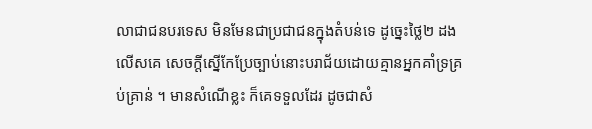លាជាជនបរទេស មិនមែនជាប្រជាជនក្នុងតំបន់ទេ ដូច្នេះថ្លៃ២ ដងលើសគេ សេចក្តីស្នើកែប្រែច្បាប់នោះបរាជ័យដោយគ្មានអ្នកគាំទ្រគ្រប់គ្រាន់ ។ មានសំណើខ្លះ ក៏គេទទួលដែរ ដូចជាសំ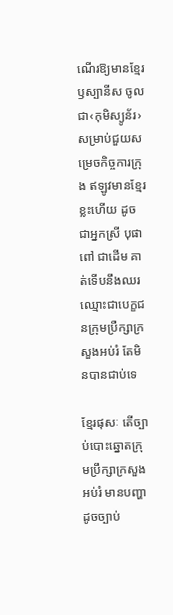ណើរឱ្យមានខ្មែរ ឫស្បានីស ចូលជា‹កុមិស្យូន័រ›សម្រាប់ជួយសម្រេចកិច្ចការក្រុង ឥឡូវមានខ្មែរខ្លះហើយ ដូចជាអ្នកស្រី បុផា ពៅ ជាដើម គាត់ទើបនឹងឈរឈ្មោះជាបេក្ខជនក្រុមប្រឺក្សាក្រសួងអប់រំ តែមិនបានជាប់ទេ

ខ្មែរផុសៈ តើច្បាប់បោះឆ្នោតក្រុមប្រឹក្សាក្រសួងអប់រំ មានបញ្ហាដូចច្បាប់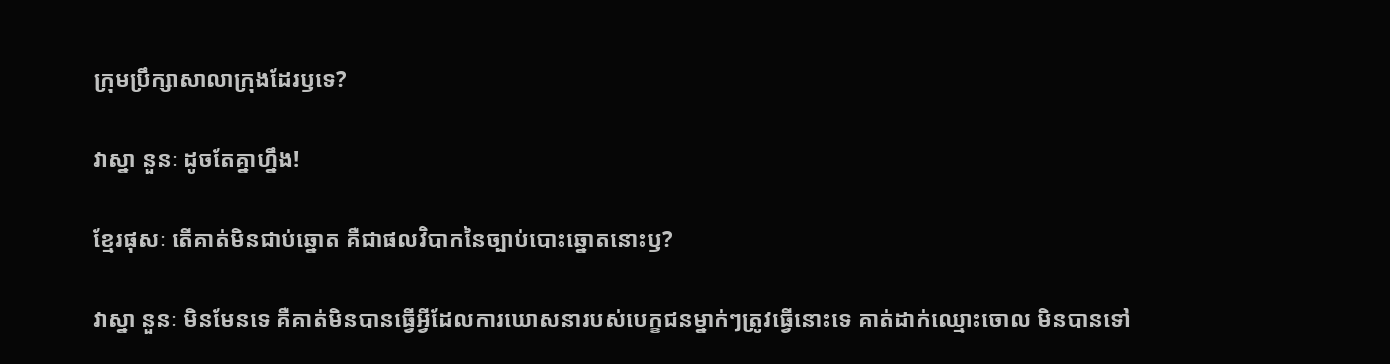ក្រុមប្រឹក្សាសាលាក្រុងដែរឫទេ?

វាស្នា នួនៈ ដូចតែគ្នាហ្នឹង!

ខ្មែរផុសៈ តើគាត់មិនជាប់ឆ្នោត គឺជាផលវិបាកនៃច្បាប់បោះឆ្នោតនោះឫ?

វាស្នា នួនៈ មិនមែនទេ គឺគាត់មិនបានធ្វើអ្វីដែលការឃោសនារបស់បេក្ខជនម្នាក់ៗត្រូវធ្វើនោះទេ គាត់ដាក់ឈ្មោះចោល មិនបានទៅ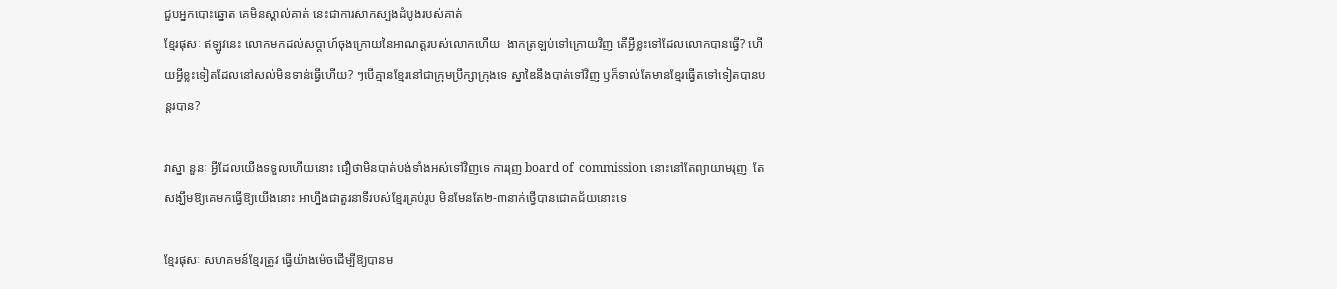ជួបអ្នកបោះឆ្នោត គេមិនស្គាល់គាត់ នេះជាការសាកស្បងដំបូងរបស់គាត់
ខ្មែរផុសៈ ឥឡូវនេះ លោកមកដល់សប្តាហ៍ចុងក្រោយនៃអាណត្តរបស់លោកហើយ  ងាកត្រឡប់ទៅក្រោយវិញ តើអ្វីខ្លះទៅដែលលោកបានធ្វើ? ហើយអ្វីខ្លះទៀតដែលនៅសល់មិនទាន់ធ្វើហើយ? ៗបើគ្មានខ្មែរនៅជាក្រុមប្រឹក្សាក្រុងទេ ស្នាឌៃនឹងបាត់ទៅវិញ ឫក៏ទាល់តែមានខ្មែរធ្វើតទៅទៀតបានបន្តរបាន?

វាស្នា នួនៈ អ្វីដែលយើងទទួលហើយនោះ ជឿថាមិនបាត់បង់ទាំងអស់ទៅវិញទេ ការរុញ board of  commission នោះនៅតែព្យាយាមរុញ  តែសង្ឃឹមឱ្យគេមកធ្វើឱ្យយើងនោះ អាហ្នឹងជាតួរនាទីរបស់ខ្មែរគ្រប់រូប មិនមែនតែ២-៣នាក់ថ្វើបានជោគជ័យនោះទេ

ខ្មែរផុសៈ សហគមន៍ខ្មែរត្រូវ ធ្វើយ៉ាងម៉េចដើម្បីឱ្យបានម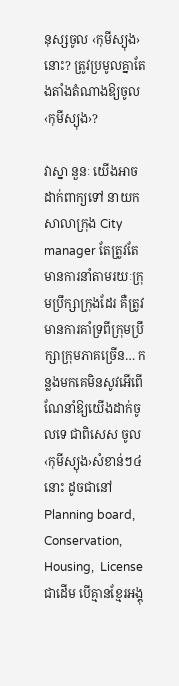នុស្សចូល ‹កុមីស្យុង› នោះ? ត្រូវប្រមូលគ្នាតែងតាំងតំណាងឱ្យចូល ‹កុមីស្យុង›?

វាស្នា នួនៈ យើងអាចដាក់ពាក្យទៅ នាយកសាលាក្រុង City manager តែត្រូវតែមានការនាំតាមរយៈក្រុមប្រឹក្សាក្រុងដែរ គឺត្រូវមានការគាំទ្រពីក្រុមប្រឹក្សាក្រុមភាគច្រើន… កន្លងមកគេមិនសូវអើពើណែនាំឱ្យយើងដាក់ចូលទេ ជាពិសេស ចូល‹កុមីស្យុង›សំខាន់ៗ៤នោះ ដូចជានៅ Planning board, Conservation, Housing,  License ជាដើម បើគ្មានខ្មែរអង្គុ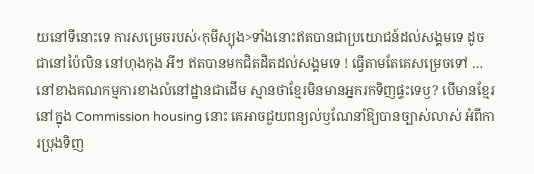យនៅទីនោះទេ ការសម្រេចរបស់‹កុមីស្យុង>ទាំងនោះឥតបានជាប្រយោជន៍ដល់សង្គមទេ ដូចជានៅប៉ៃលិន នៅហុងកុង អីៗ ឥតបានមកជិតដិតដល់សង្គមទេ ! ធ្វើតាមតែគេសម្រេចទៅ … នៅខាងគណកម្មការខាងលំនៅដ្ឋានជាដើម ស្មានថាខ្មែរមិនមានអ្នករកទិញផ្ទះទេឫ? បើមានខ្មែរនៅក្នុង Commission housing នោះ គេអាចជួយពន្យល់ឫណែនាំឱ្យបានច្បាស់លាស់ អំពីការប្រុងទិញ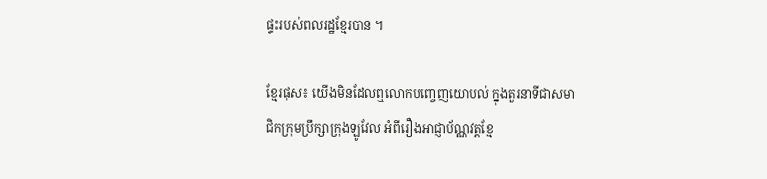ផ្ទះរបស់ពលរដ្ឋខ្មែរបាន ។

ខ្មែរផុស៖ យើងមិនដែលឮលោកបញ្ចេញយោបល់ ក្នុងតួរនាទីជាសមាជិកក្រុមប្រឹក្សាក្រុងឡូវែល អំពីរឿងអាជ្ញាប័ណ្ណវត្តខ្មែ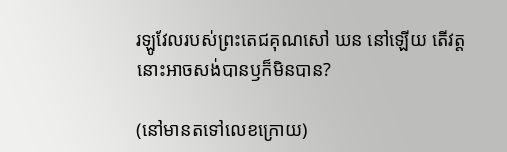រឡូវែលរបស់ព្រះតេជគុណសៅ ឃន នៅឡើយ តើវត្តនោះអាចសង់បានឫក៏មិនបាន?

(នៅមានតទៅលេខក្រោយ)